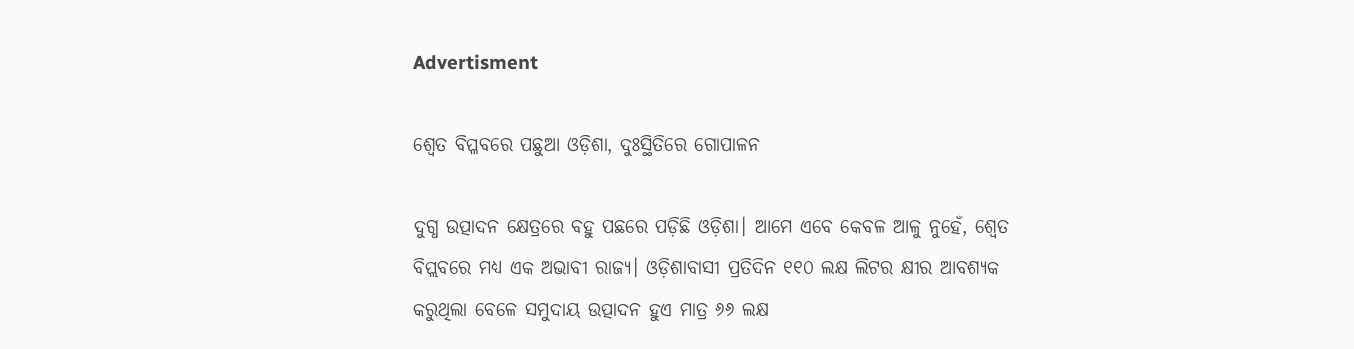Advertisment

ଶ୍ୱେତ ବିପ୍ଳବରେ ପଛୁଆ ଓଡ଼ିଶା, ଦୁଃସ୍ଥିତିରେ ଗୋପାଳନ

ଦୁଗ୍ଧ ଉତ୍ପାଦନ କ୍ଷେତ୍ରରେ ବହୁ ପଛରେ ପଡ଼ିଛି ଓଡ଼ିଶା। ଆମେ ଏବେ କେବଳ ଆଳୁ ନୁହେଁ, ଶ୍ୱେତ ବିପ୍ଲବରେ ମଧ୍ୟ ଏକ ଅଭାବୀ ରାଜ୍ୟ। ଓଡ଼ିଶାବାସୀ ପ୍ରତିଦିନ ୧୧୦ ଲକ୍ଷ ଲିଟର କ୍ଷୀର ଆବଶ୍ୟକ କରୁଥିଲା ବେଳେ ସମୁଦାୟ ଉତ୍ପାଦନ ହୁଏ ମାତ୍ର ୬୬ ଲକ୍ଷ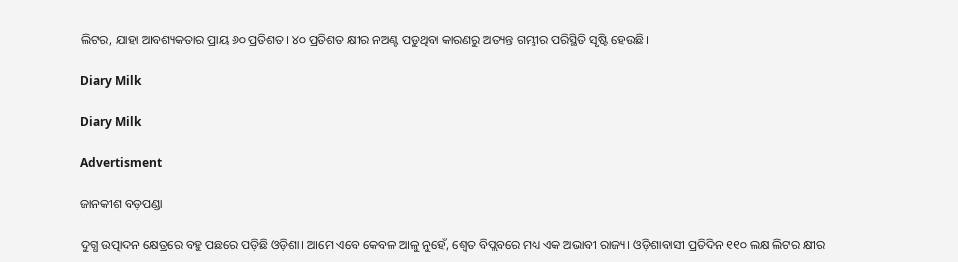ଲିଟର, ଯାହା ଆବଶ୍ୟକତାର ପ୍ରାୟ ୬୦ ପ୍ରତିଶତ। ୪୦ ପ୍ରତିଶତ କ୍ଷୀର ନଅଣ୍ଟ ପଡୁଥିବା କାରଣରୁ ଅତ୍ୟନ୍ତ ଗମ୍ଭୀର ପରିସ୍ଥିତି ସୃଷ୍ଟି ହେଉଛି।

Diary Milk

Diary Milk

Advertisment

ଜାନକୀଶ ବଡ଼ପଣ୍ଡା

ଦୁଗ୍ଧ ଉତ୍ପାଦନ କ୍ଷେତ୍ରରେ ବହୁ ପଛରେ ପଡ଼ିଛି ଓଡ଼ିଶା। ଆମେ ଏବେ କେବଳ ଆଳୁ ନୁହେଁ, ଶ୍ୱେତ ବିପ୍ଲବରେ ମଧ୍ୟ ଏକ ଅଭାବୀ ରାଜ୍ୟ। ଓଡ଼ିଶାବାସୀ ପ୍ରତିଦିନ ୧୧୦ ଲକ୍ଷ ଲିଟର କ୍ଷୀର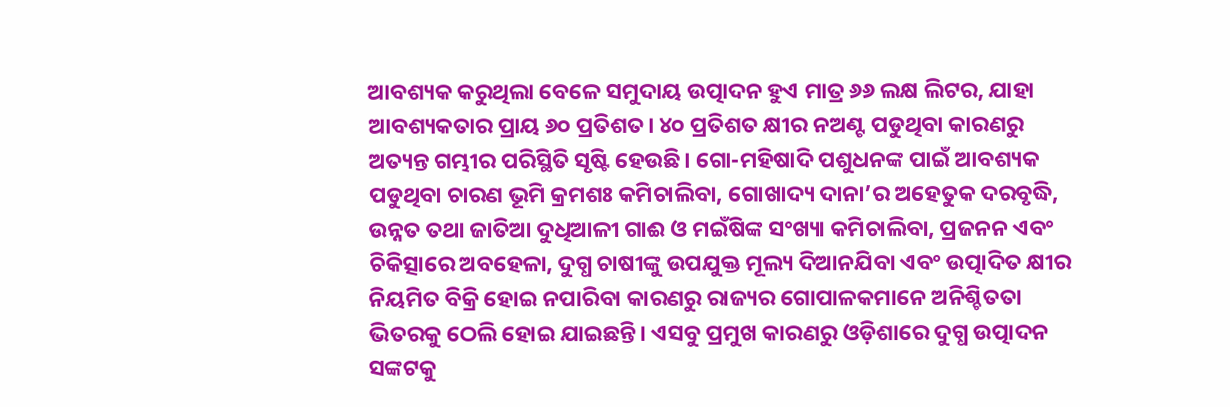ଆବଶ୍ୟକ କରୁଥିଲା ବେଳେ ସମୁଦାୟ ଉତ୍ପାଦନ ହୁଏ ମାତ୍ର ୬୬ ଲକ୍ଷ ଲିଟର, ଯାହା ଆବଶ୍ୟକତାର ପ୍ରାୟ ୬୦ ପ୍ରତିଶତ। ୪୦ ପ୍ରତିଶତ କ୍ଷୀର ନଅଣ୍ଟ ପଡୁଥିବା କାରଣରୁ ଅତ୍ୟନ୍ତ ଗମ୍ଭୀର ପରିସ୍ଥିତି ସୃଷ୍ଟି ହେଉଛି। ଗୋ-ମହିଷାଦି ପଶୁଧନଙ୍କ ପାଇଁ ଆବଶ୍ୟକ ପଡୁଥିବା ଚାରଣ ଭୂମି କ୍ରମଶଃ କମିଚାଲିବା, ଗୋଖାଦ୍ୟ ଦାନା’ର ଅହେତୁକ ଦରବୃଦ୍ଧି, ଉନ୍ନତ ତଥା ଜାତିଆ ଦୁଧିଆଳୀ ଗାଈ ଓ ମଇଁଷିଙ୍କ ସଂଖ୍ୟା କମିଚାଲିବା, ପ୍ରଜନନ ଏବଂ ଚିକିତ୍ସାରେ ଅବହେଳା, ଦୁଗ୍ଧ ଚାଷୀଙ୍କୁ ଉପଯୁକ୍ତ ମୂଲ୍ୟ ଦିଆନଯିବା ଏବଂ ଉତ୍ପାଦିତ କ୍ଷୀର ନିୟମିତ ବିକ୍ରି ହୋଇ ନପାରିବା କାରଣରୁ ରାଜ୍ୟର ଗୋପାଳକମାନେ ଅନିଶ୍ଚିତତା ଭିତରକୁ ଠେଲି ହୋଇ ଯାଇଛନ୍ତି। ଏସବୁ ପ୍ରମୁଖ କାରଣରୁ ଓଡ଼ିଶାରେ ଦୁଗ୍ଧ ଉତ୍ପାଦନ ସଙ୍କଟକୁ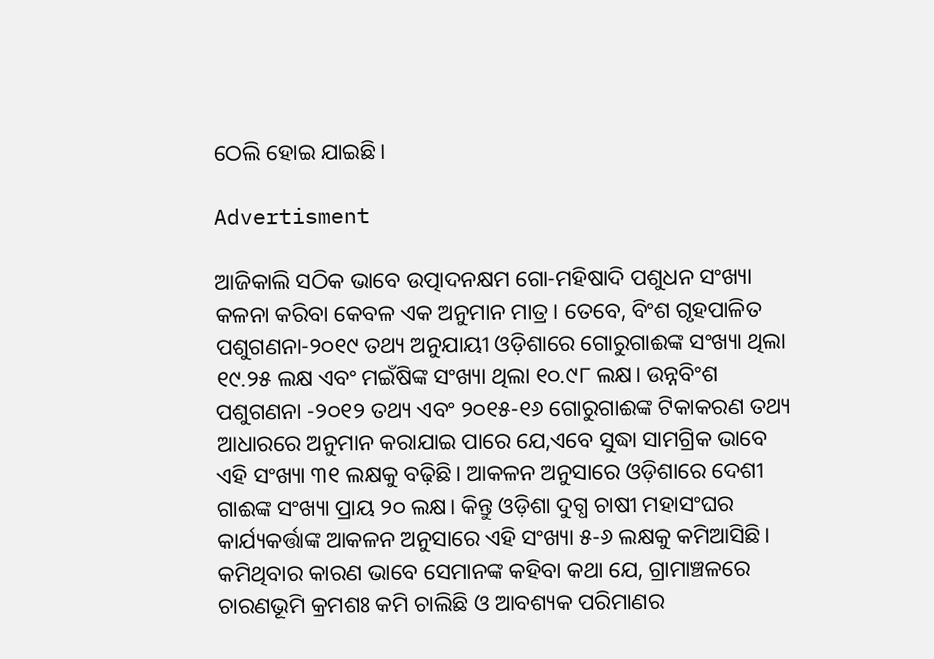ଠେଲି ହୋଇ ଯାଇଛି।

Advertisment

ଆଜିକାଲି ସଠିକ ଭାବେ ଉତ୍ପାଦନକ୍ଷମ ଗୋ-ମହିଷାଦି ପଶୁଧନ ସଂଖ୍ୟା କଳନା କରିବା କେବଳ ଏକ ଅନୁମାନ ମାତ୍ର। ତେବେ, ବିଂଶ ଗୃହପାଳିତ ପଶୁଗଣନା-୨୦୧୯ ତଥ୍ୟ ଅନୁଯାୟୀ ଓଡ଼ିଶାରେ ଗୋରୁଗାଈଙ୍କ ସଂଖ୍ୟା ଥିଲା ୧୯.୨୫ ଲକ୍ଷ ଏବଂ ମଇଁଷିଙ୍କ ସଂଖ୍ୟା ଥିଲା ୧୦.୯୮ ଲକ୍ଷ। ଉନ୍ନବିଂଶ ପଶୁଗଣନା -୨୦୧୨ ତଥ୍ୟ ଏବଂ ୨୦୧୫-୧୬ ଗୋରୁଗାଈଙ୍କ ଟିକାକରଣ ତଥ୍ୟ ଆଧାରରେ ଅନୁମାନ କରାଯାଇ ପାରେ ଯେ,ଏବେ ସୁଦ୍ଧା ସାମଗ୍ରିକ ଭାବେ ଏହି ସଂଖ୍ୟା ୩୧ ଲକ୍ଷକୁ ବଢ଼ିଛି। ଆକଳନ ଅନୁସାରେ ଓଡ଼ିଶାରେ ଦେଶୀ ଗାଈଙ୍କ ସଂଖ୍ୟା ପ୍ରାୟ ୨୦ ଲକ୍ଷ। କିନ୍ତୁ ଓଡ଼ିଶା ଦୁଗ୍ଧ ଚାଷୀ ମହାସଂଘର କାର୍ଯ୍ୟକର୍ତ୍ତାଙ୍କ ଆକଳନ ଅନୁସାରେ ଏହି ସଂଖ୍ୟା ୫-୬ ଲକ୍ଷକୁ କମିଆସିଛି। କମିଥିବାର କାରଣ ଭାବେ ସେମାନଙ୍କ କହିବା କଥା ଯେ, ଗ୍ରାମାଞ୍ଚଳରେ ଚାରଣଭୂମି କ୍ରମଶଃ କମି ଚାଲିଛି ଓ ଆବଶ୍ୟକ ପରିମାଣର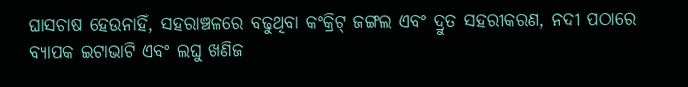ଘାସଚାଷ ହେଉନାହିଁ, ସହରାଞ୍ଚଳରେ ବଢୁଥିବା କଂକ୍ରିଟ୍ ଜଙ୍ଗଲ ଏବଂ ଦ୍ରୁତ ସହରୀକରଣ, ନଦୀ ପଠାରେ ବ୍ୟାପକ ଇଟାଭାଟି ଏବଂ ଲଘୁ ଖଣିଜ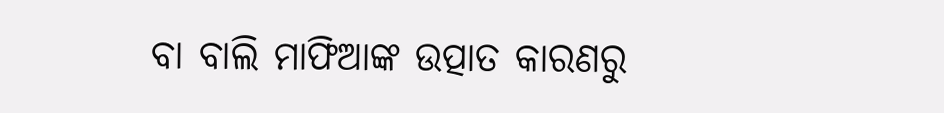ବା ବାଲି ମାଫିଆଙ୍କ ଉତ୍ପାତ କାରଣରୁ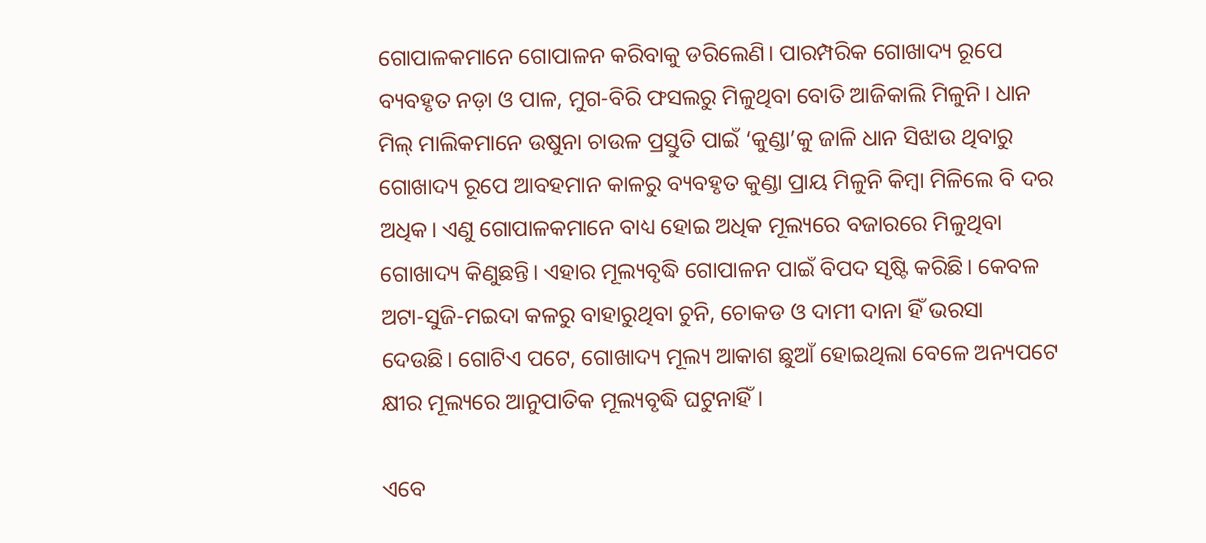ଗୋପାଳକମାନେ ଗୋପାଳନ କରିବାକୁ ଡରିଲେଣି। ପାରମ୍ପରିକ ଗୋଖାଦ୍ୟ ରୂପେ ବ୍ୟବହୃତ ନଡ଼ା ଓ ପାଳ, ମୁଗ-ବିରି ଫସଲରୁ ମିଳୁଥିବା ବୋତି ଆଜିକାଲି ମିଳୁନି। ଧାନ ମିଲ୍ ମାଲିକମାନେ ଉଷୁନା ଚାଉଳ ପ୍ରସ୍ତୁତି ପାଇଁ ‘କୁଣ୍ଡା’କୁ ଜାଳି ଧାନ ସିଝାଉ ଥିବାରୁ ଗୋଖାଦ୍ୟ ରୂପେ ଆବହମାନ କାଳରୁ ବ୍ୟବହୃତ କୁଣ୍ଡା ପ୍ରାୟ ମିଳୁନି କିମ୍ବା ମିଳିଲେ ବି ଦର ଅଧିକ। ଏଣୁ ଗୋପାଳକମାନେ ବାଧ୍ୟ ହୋଇ ଅଧିକ ମୂଲ୍ୟରେ ବଜାରରେ ମିଳୁଥିବା ଗୋଖାଦ୍ୟ କିଣୁଛନ୍ତି। ଏହାର ମୂଲ୍ୟବୃଦ୍ଧି ଗୋପାଳନ ପାଇଁ ବିପଦ ସୃଷ୍ଟି କରିଛି। କେବଳ ଅଟା-ସୁଜି-ମଇଦା କଳରୁ ବାହାରୁଥିବା ଚୁନି, ଚୋକଡ ଓ ଦାମୀ ଦାନା ହିଁ ଭରସା ଦେଉଛି। ଗୋଟିଏ ପଟେ, ଗୋଖାଦ୍ୟ ମୂଲ୍ୟ ଆକାଶ ଛୁଆଁ ହୋଇଥିଲା ବେଳେ ଅନ୍ୟପଟେ କ୍ଷୀର ମୂଲ୍ୟରେ ଆନୁପାତିକ ମୂଲ୍ୟବୃଦ୍ଧି ଘଟୁନାହିଁ।

ଏବେ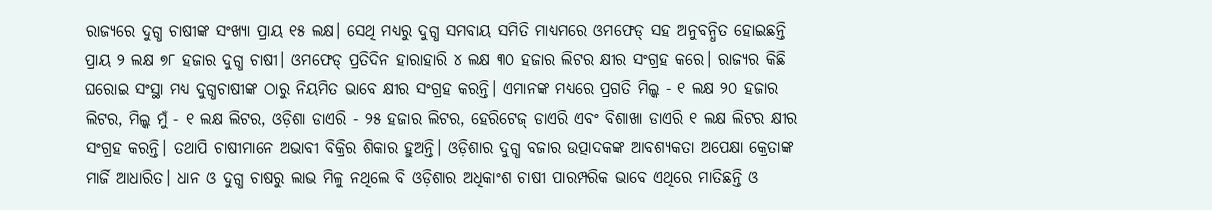ରାଜ୍ୟରେ ଦୁଗ୍ଧ ଚାଷୀଙ୍କ ସଂଖ୍ୟା ପ୍ରାୟ ୧୫ ଲକ୍ଷ। ସେଥି ମଧ୍ୟରୁ ଦୁଗ୍ଧ ସମବାୟ ସମିତି ମାଧ୍ୟମରେ ଓମଫେଡ୍ ସହ ଅନୁବନ୍ଧିତ ହୋଇଛନ୍ତି ପ୍ରାୟ ୨ ଲକ୍ଷ ୭୮ ହଜାର ଦୁଗ୍ଧ ଚାଷୀ। ଓମଫେଡ୍ ପ୍ରତିଦିନ ହାରାହାରି ୪ ଲକ୍ଷ ୩୦ ହଜାର ଲିଟର କ୍ଷୀର ସଂଗ୍ରହ କରେ। ରାଜ୍ୟର କିଛି ଘରୋଇ ସଂସ୍ଥା ମଧ୍ୟ ଦୁଗ୍ଧଚାଷୀଙ୍କ ଠାରୁ ନିୟମିତ ଭାବେ କ୍ଷୀର ସଂଗ୍ରହ କରନ୍ତି। ଏମାନଙ୍କ ମଧ୍ୟରେ ପ୍ରଗତି ମିଲ୍କ - ୧ ଲକ୍ଷ ୨୦ ହଜାର ଲିଟର, ମିଲ୍କ ମୁଁ - ୧ ଲକ୍ଷ ଲିଟର, ଓଡ଼ିଶା ଡାଏରି - ୨୫ ହଜାର ଲିଟର, ହେରିଟେଜ୍ ଡାଏରି ଏବଂ ବିଶାଖା ଡାଏରି ୧ ଲକ୍ଷ ଲିଟର କ୍ଷୀର ସଂଗ୍ରହ କରନ୍ତି। ତଥାପି ଚାଷୀମାନେ ଅଭାବୀ ବିକ୍ରିର ଶିକାର ହୁଅନ୍ତି। ଓଡ଼ିଶାର ଦୁଗ୍ଧ ବଜାର ଉତ୍ପାଦକଙ୍କ ଆବଶ୍ୟକତା ଅପେକ୍ଷା କ୍ରେତାଙ୍କ ମାର୍ଜି ଆଧାରିତ। ଧାନ ଓ ଦୁଗ୍ଧ ଚାଷରୁ ଲାଭ ମିଳୁ ନଥିଲେ ବି ଓଡ଼ିଶାର ଅଧିକାଂଶ ଚାଷୀ ପାରମ୍ପରିକ ଭାବେ ଏଥିରେ ମାତିଛନ୍ତି ଓ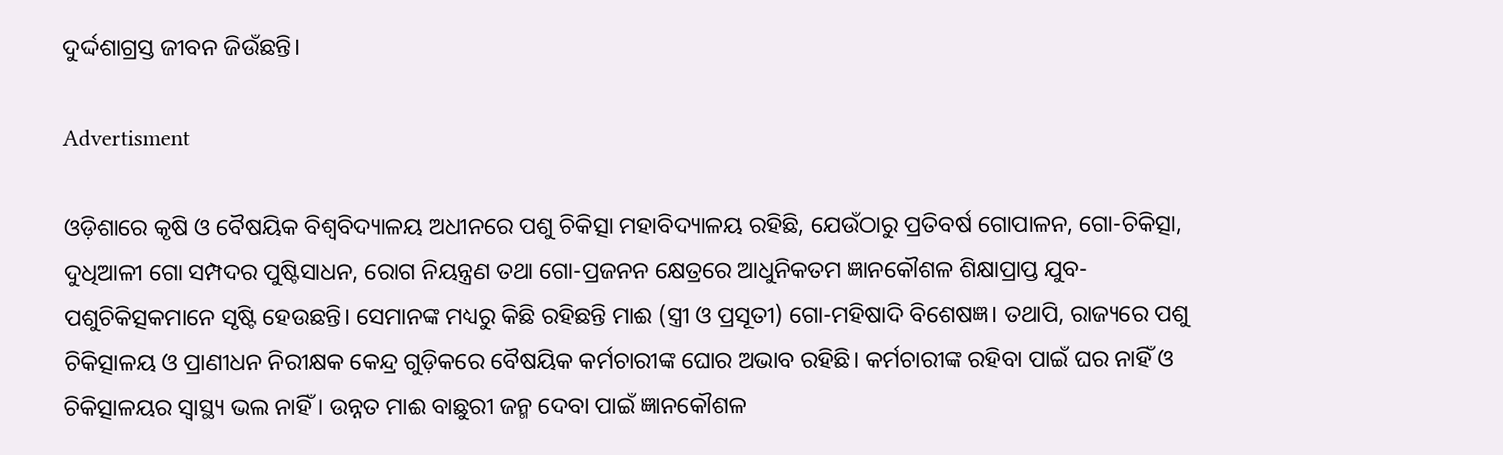ଦୁର୍ଦ୍ଦଶାଗ୍ରସ୍ତ ଜୀବନ ଜିଉଁଛନ୍ତି।

Advertisment

ଓଡ଼ିଶାରେ କୃଷି ଓ ବୈଷୟିକ ବିଶ୍ୱବିଦ୍ୟାଳୟ ଅଧୀନରେ ପଶୁ ଚିକିତ୍ସା ମହାବିଦ୍ୟାଳୟ ରହିଛି, ଯେଉଁଠାରୁ ପ୍ରତିବର୍ଷ ଗୋପାଳନ, ଗୋ-ଚିକିତ୍ସା, ଦୁଧିଆଳୀ ଗୋ ସମ୍ପଦର ପୁଷ୍ଟିସାଧନ, ରୋଗ ନିୟନ୍ତ୍ରଣ ତଥା ଗୋ-ପ୍ରଜନନ କ୍ଷେତ୍ରରେ ଆଧୁନିକତମ ଜ୍ଞାନକୌଶଳ ଶିକ୍ଷାପ୍ରାପ୍ତ ଯୁବ-ପଶୁଚିକିତ୍ସକମାନେ ସୃଷ୍ଟି ହେଉଛନ୍ତି। ସେମାନଙ୍କ ମଧ୍ୟରୁ କିଛି ରହିଛନ୍ତି ମାଈ (ସ୍ତ୍ରୀ ଓ ପ୍ରସୂତୀ) ଗୋ-ମହିଷାଦି ବିଶେଷଜ୍ଞ। ତଥାପି, ରାଜ୍ୟରେ ପଶୁ ଚିକିତ୍ସାଳୟ ଓ ପ୍ରାଣୀଧନ ନିରୀକ୍ଷକ କେନ୍ଦ୍ର ଗୁଡ଼ିକରେ ବୈଷୟିକ କର୍ମଚାରୀଙ୍କ ଘୋର ଅଭାବ ରହିଛି। କର୍ମଚାରୀଙ୍କ ରହିବା ପାଇଁ ଘର ନାହିଁ ଓ ଚିକିତ୍ସାଳୟର ସ୍ୱାସ୍ଥ୍ୟ ଭଲ ନାହିଁ। ଉନ୍ନତ ମାଈ ବାଛୁରୀ ଜନ୍ମ ଦେବା ପାଇଁ ଜ୍ଞାନକୌଶଳ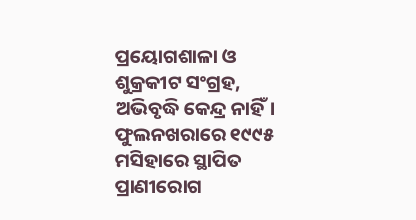ପ୍ରୟୋଗଶାଳା ଓ ଶୁକ୍ରକୀଟ ସଂଗ୍ରହ, ଅଭିବୃଦ୍ଧି କେନ୍ଦ୍ର ନାହିଁ। ଫୁଲନଖରାରେ ୧୯୯୫ ମସିହାରେ ସ୍ଥାପିତ ପ୍ରାଣୀରୋଗ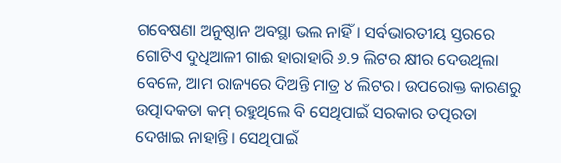ଗବେଷଣା ଅନୁଷ୍ଠାନ ଅବସ୍ଥା ଭଲ ନାହିଁ। ସର୍ବଭାରତୀୟ ସ୍ତରରେ ଗୋଟିଏ ଦୁଧିଆଳୀ ଗାଈ ହାରାହାରି ୬.୨ ଲିଟର କ୍ଷୀର ଦେଉଥିଲା ବେଳେ, ଆମ ରାଜ୍ୟରେ ଦିଅନ୍ତି ମାତ୍ର ୪ ଲିଟର। ଉପରୋକ୍ତ କାରଣରୁ ଉତ୍ପାଦକତା କମ୍ ରହୁଥିଲେ ବି ସେଥିପାଇଁ ସରକାର ତତ୍ପରତା ଦେଖାଇ ନାହାନ୍ତି। ସେଥିପାଇଁ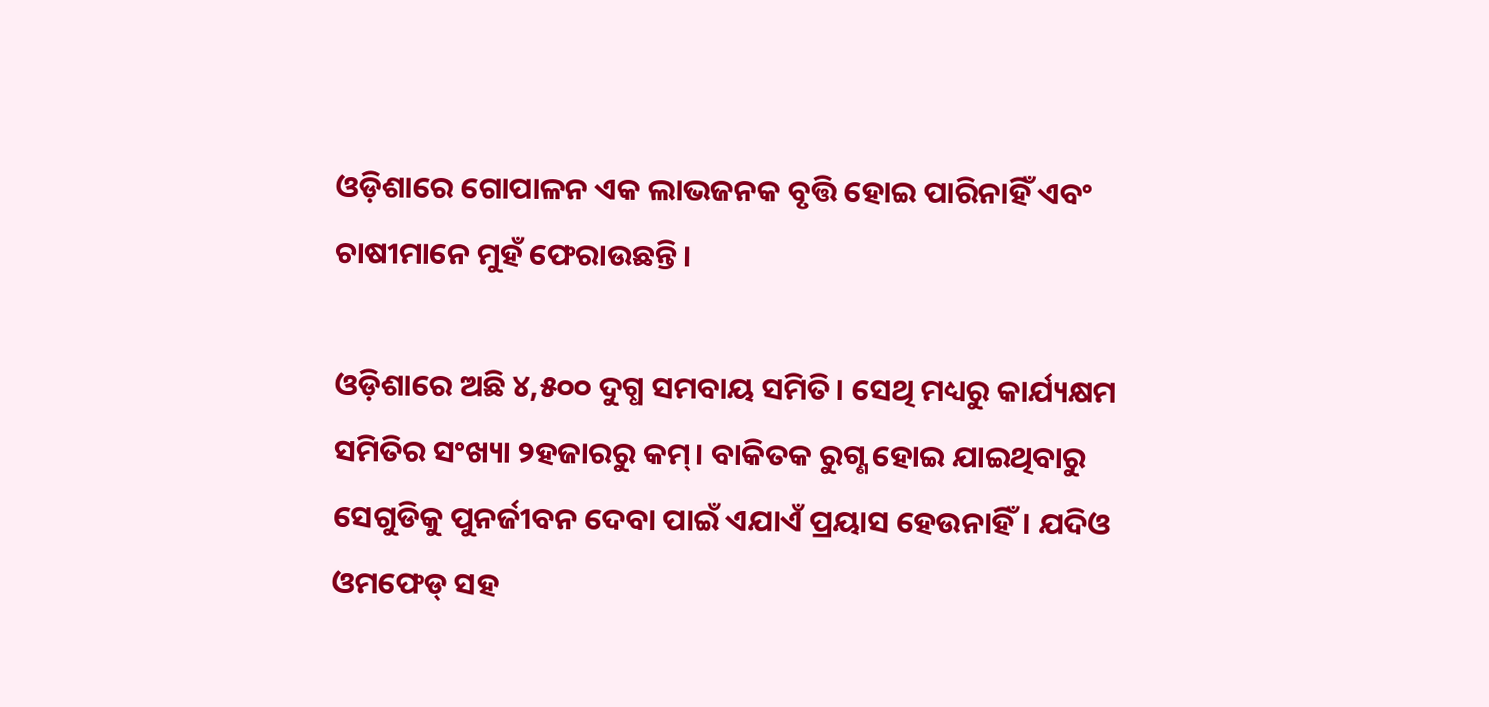ଓଡ଼ିଶାରେ ଗୋପାଳନ ଏକ ଲାଭଜନକ ବୃତ୍ତି ହୋଇ ପାରିନାହିଁ ଏବଂ ଚାଷୀମାନେ ମୁହଁ ଫେରାଉଛନ୍ତି।

ଓଡ଼ିଶାରେ ଅଛି ୪,୫୦୦ ଦୁଗ୍ଧ ସମବାୟ ସମିତି। ସେଥି ମଧ୍ୟରୁ କାର୍ଯ୍ୟକ୍ଷମ ସମିତିର ସଂଖ୍ୟା ୨ହଜାରରୁ କମ୍। ବାକିତକ ରୁଗ୍ଣ ହୋଇ ଯାଇଥିବାରୁ ସେଗୁଡିକୁ ପୁନର୍ଜୀବନ ଦେବା ପାଇଁ ଏଯାଏଁ ପ୍ରୟାସ ହେଉନାହିଁ। ଯଦିଓ ଓମଫେଡ୍ ସହ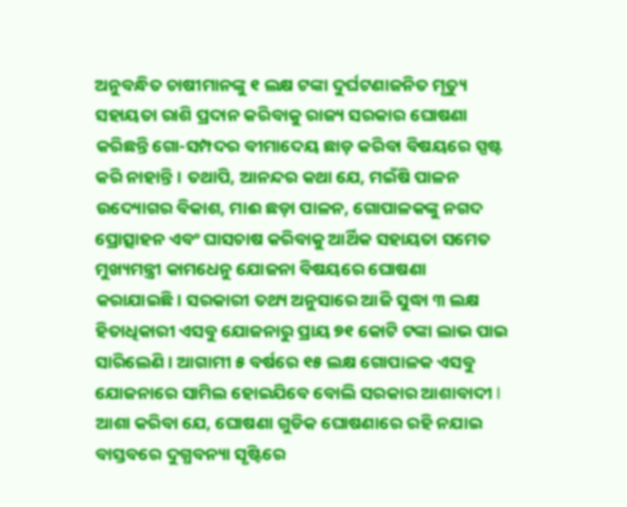ଅନୁବନ୍ଧିତ ଚାଷୀମାନଙ୍କୁ ୧ ଲକ୍ଷ ଟଙ୍କା ଦୁର୍ଘଟଣାଜନିତ ମୃତ୍ୟୁ ସହାୟତା ରାଶି ପ୍ରଦାନ କରିବାକୁ ରାଜ୍ୟ ସରକାର ଘୋଷଣା କରିଛନ୍ତି ଗୋ-ସମ୍ପଦର ବୀମାଦେୟ ଛାଡ଼ କରିବା ବିଷୟରେ ସ୍ପଷ୍ଟ କରି ନାହାନ୍ତି। ତଥାପି, ଆନନ୍ଦର କଥା ଯେ, ମଇଁଷି ପାଳନ ଉଦ୍ୟୋଗର ବିକାଶ, ମାଈ ଛଡ଼ା ପାଳନ, ଗୋପାଳକଙ୍କୁ ନଗଦ ପ୍ରୋତ୍ସାହନ ଏବଂ ଘାସଚାଷ କରିବାକୁ ଆର୍ଥିକ ସହାୟତା ସମେତ ମୁଖ୍ୟମନ୍ତ୍ରୀ କାମଧେନୁ ଯୋଜନା ବିଷୟରେ ଘୋଷଣା କରାଯାଇଛି। ସରକାରୀ ତଥ୍ୟ ଅନୁସାରେ ଆଜି ସୁଦ୍ଧା ୩ ଲକ୍ଷ ହିତାଧିକାରୀ ଏସବୁ ଯୋଜନାରୁ ପ୍ରାୟ ୭୧ କୋଟି ଟଙ୍କା ଲାଭ ପାଇ ସାରିଲେଣି। ଆଗାମୀ ୫ ବର୍ଷରେ ୧୫ ଲକ୍ଷ ଗୋପାଳକ ଏସବୁ ଯୋଜନାରେ ସାମିଲ ହୋଇଯିବେ ବୋଲି ସରକାର ଆଶାବାଦୀ I ଆଶା କରିବା ଯେ, ଘୋଷଣା ଗୁଡିକ ଘୋଷଣାରେ ରହି ନଯାଇ ବାସ୍ତବରେ ଦୁଗ୍ଧବନ୍ୟା ସୃଷ୍ଟିରେ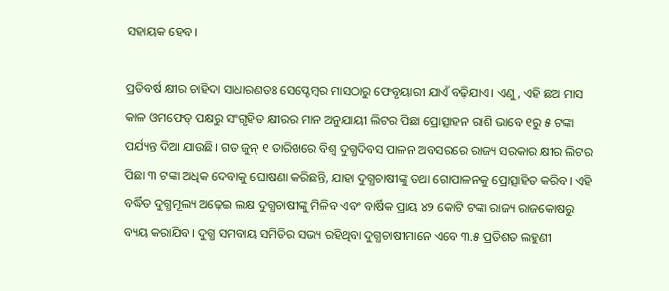ସହାୟକ ହେବ।

ପ୍ରତିବର୍ଷ କ୍ଷୀର ଚାହିଦା ସାଧାରଣତଃ ସେପ୍ଟେମ୍ବର ମାସଠାରୁ ଫେବୃୟାରୀ ଯାଏଁ ବଢ଼ିଯାଏ। ଏଣୁ, ଏହି ଛଅ ମାସ କାଳ ଓମଫେଡ୍ ପକ୍ଷରୁ ସଂଗୃହିତ କ୍ଷୀରର ମାନ ଅନୁଯାୟୀ ଲିଟର ପିଛା ପ୍ରୋତ୍ସାହନ ରାଶି ଭାବେ ୧ରୁ ୫ ଟଙ୍କା ପର୍ଯ୍ୟନ୍ତ ଦିଆ ଯାଉଛି। ଗତ ଜୁନ୍ ୧ ତାରିଖରେ ବିଶ୍ୱ ଦୁଗ୍ଧଦିବସ ପାଳନ ଅବସରରେ ରାଜ୍ୟ ସରକାର କ୍ଷୀର ଲିଟର ପିଛା ୩ ଟଙ୍କା ଅଧିକ ଦେବାକୁ ଘୋଷଣା କରିଛନ୍ତି, ଯାହା ଦୁଗ୍ଧଚାଷୀଙ୍କୁ ତଥା ଗୋପାଳନକୁ ପ୍ରୋତ୍ସାହିତ କରିବ। ଏହି ବର୍ଦ୍ଧିତ ଦୁଗ୍ଧମୂଲ୍ୟ ଅଢ଼େଇ ଲକ୍ଷ ଦୁଗ୍ଧଚାଷୀଙ୍କୁ ମିଳିବ ଏବଂ ବାର୍ଷିକ ପ୍ରାୟ ୪୨ କୋଟି ଟଙ୍କା ରାଜ୍ୟ ରାଜକୋଷରୁ ବ୍ୟୟ କରାଯିବ। ଦୁଗ୍ଧ ସମବାୟ ସମିତିର ସଭ୍ୟ ରହିଥିବା ଦୁଗ୍ଧଚାଷୀମାନେ ଏବେ ୩.୫ ପ୍ରତିଶତ ଲହୁଣୀ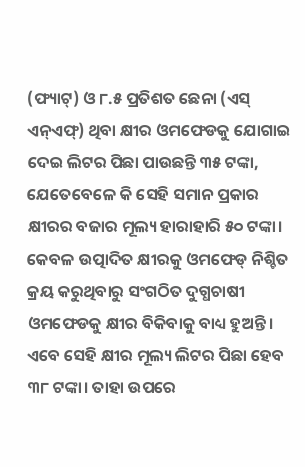(ଫ୍ୟାଟ୍) ଓ ୮.୫ ପ୍ରତିଶତ ଛେନା (ଏସ୍ ଏନ୍ଏଫ୍) ଥିବା କ୍ଷୀର ଓମଫେଡକୁ ଯୋଗାଇ ଦେଇ ଲିଟର ପିଛା ପାଉଛନ୍ତି ୩୫ ଟଙ୍କା, ଯେତେବେଳେ କି ସେହି ସମାନ ପ୍ରକାର କ୍ଷୀରର ବଜାର ମୂଲ୍ୟ ହାରାହାରି ୫୦ ଟଙ୍କା। କେବଳ ଉତ୍ପାଦିତ କ୍ଷୀରକୁ ଓମଫେଡ୍ ନିଶ୍ଚିତ କ୍ରୟ କରୁଥିବାରୁ ସଂଗଠିତ ଦୁଗ୍ଧଚାଷୀ ଓମଫେଡକୁ କ୍ଷୀର ବିକିବାକୁ ବାଧ୍ୟ ହୁଅନ୍ତି। ଏବେ ସେହି କ୍ଷୀର ମୂଲ୍ୟ ଲିଟର ପିଛା ହେବ ୩୮ ଟଙ୍କା। ତାହା ଉପରେ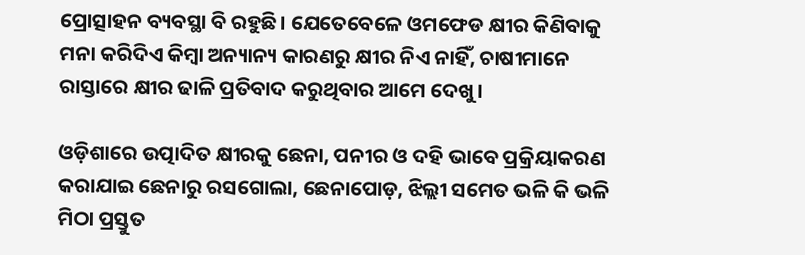ପ୍ରୋତ୍ସାହନ ବ୍ୟବସ୍ଥା ବି ରହୁଛି। ଯେତେବେଳେ ଓମଫେଡ କ୍ଷୀର କିଣିବାକୁ ମନା କରିଦିଏ କିମ୍ବା ଅନ୍ୟାନ୍ୟ କାରଣରୁ କ୍ଷୀର ନିଏ ନାହିଁ, ଚାଷୀମାନେ ରାସ୍ତାରେ କ୍ଷୀର ଢାଳି ପ୍ରତିବାଦ କରୁଥିବାର ଆମେ ଦେଖୁ।

ଓଡ଼ିଶାରେ ଉତ୍ପାଦିତ କ୍ଷୀରକୁ ଛେନା, ପନୀର ଓ ଦହି ଭାବେ ପ୍ରକ୍ରିୟାକରଣ କରାଯାଇ ଛେନାରୁ ରସଗୋଲା, ଛେନାପୋଡ଼, ଝିଲ୍ଲୀ ସମେତ ଭଳି କି ଭଳି ମିଠା ପ୍ରସ୍ତୁତ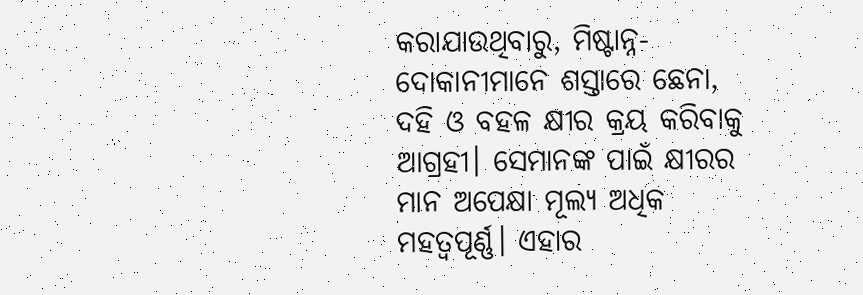କରାଯାଉଥିବାରୁ, ମିଷ୍ଟାନ୍ନ-ଦୋକାନୀମାନେ ଶସ୍ତାରେ ଛେନା, ଦହି ଓ ବହଳ କ୍ଷୀର କ୍ରୟ କରିବାକୁ ଆଗ୍ରହୀ। ସେମାନଙ୍କ ପାଇଁ କ୍ଷୀରର ମାନ ଅପେକ୍ଷା ମୂଲ୍ୟ ଅଧିକ ମହତ୍ୱପୂର୍ଣ୍ଣ। ଏହାର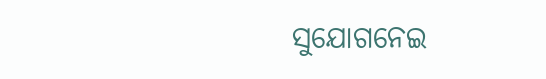ସୁଯୋଗନେଇ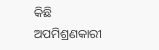କିଛି ଅପମିଶ୍ରଣକାରୀ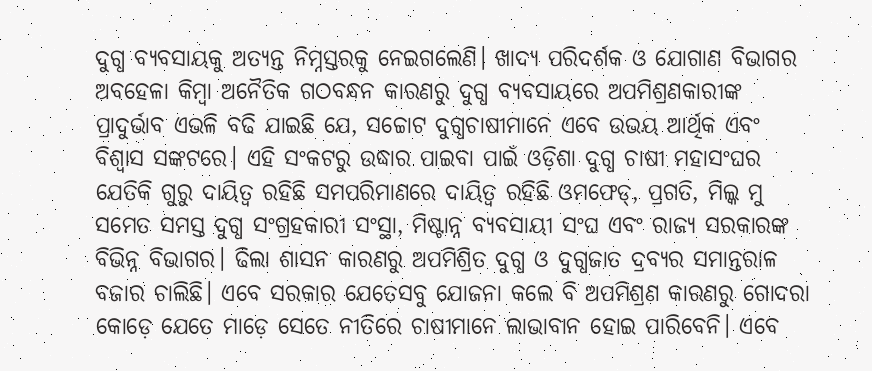ଦୁଗ୍ଧ ବ୍ୟବସାୟକୁ ଅତ୍ୟନ୍ତ ନିମ୍ନସ୍ତରକୁ ନେଇଗଲେଣି। ଖାଦ୍ୟ ପରିଦର୍ଶକ ଓ ଯୋଗାଣ ବିଭାଗର ଅବହେଳା କିମ୍ବା ଅନୈତିକ ଗଠବନ୍ଧନ କାରଣରୁ ଦୁଗ୍ଧ ବ୍ୟବସାୟରେ ଅପମିଶ୍ରଣକାରୀଙ୍କ ପ୍ରାଦୁର୍ଭାବ ଏଭଳି ବଢି ଯାଇଛି ଯେ, ସଚ୍ଚୋଟ ଦୁଗ୍ଧଚାଷୀମାନେ ଏବେ ଉଭୟ ଆର୍ଥିକ ଏବଂ ବିଶ୍ୱାସ ସଙ୍କଟରେ। ଏହି ସଂକଟରୁ ଉଦ୍ଧାର ପାଇବା ପାଇଁ ଓଡ଼ିଶା ଦୁଗ୍ଧ ଚାଷୀ ମହାସଂଘର ଯେତିକି ଗୁରୁ ଦାୟିତ୍ୱ ରହିଛି ସମପରିମାଣରେ ଦାୟିତ୍ୱ ରହିଛି ଓମଫେଡ୍, ପ୍ରଗତି, ମିଲ୍କ ମୁ ସମେତ ସମସ୍ତ ଦୁଗ୍ଧ ସଂଗ୍ରହକାରୀ ସଂସ୍ଥା, ମିଷ୍ଟାନ୍ନ ବ୍ୟବସାୟୀ ସଂଘ ଏବଂ ରାଜ୍ୟ ସରକାରଙ୍କ ବିଭିନ୍ନ ବିଭାଗର। ଢିଲା ଶାସନ କାରଣରୁ ଅପମିଶ୍ରିତ ଦୁଗ୍ଧ ଓ ଦୁଗ୍ଧଜାତ ଦ୍ରବ୍ୟର ସମାନ୍ତରାଳ ବଜାର ଚାଲିଛି। ଏବେ ସରକାର ଯେତେସବୁ ଯୋଜନା କଲେ ବି ଅପମିଶ୍ରଣ କାରଣରୁ ଗୋଦରା କୋଡ଼େ ଯେତେ ମାଡ଼େ ସେତେ ନୀତିରେ ଚାଷୀମାନେ ଲାଭାବାନ ହୋଇ ପାରିବେନି। ଏବେ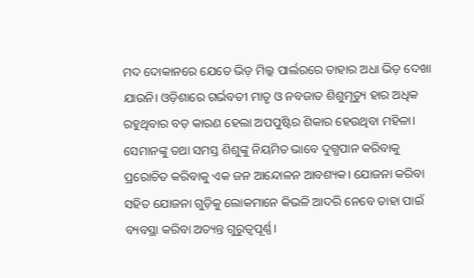ମଦ ଦୋକାନରେ ଯେତେ ଭିଡ଼ ମିଲ୍କ ପାର୍ଲରରେ ତାହାର ଅଧା ଭିଡ଼ ଦେଖା ଯାଉନି। ଓଡ଼ିଶାରେ ଗର୍ଭବତୀ ମାତୃ ଓ ନବଜାତ ଶିଶୁମୃତ୍ୟୁ ହାର ଅଧିକ ରହୁଥିବାର ବଡ଼ କାରଣ ହେଲା ଅପପୁଷ୍ଟିର ଶିକାର ହେଉଥିବା ମହିଳା। ସେମାନଙ୍କୁ ତଥା ସମସ୍ତ ଶିଶୁଙ୍କୁ ନିୟମିତ ଭାବେ ଦୁଗ୍ଧପାନ କରିବାକୁ ପ୍ରରୋଚିତ କରିବାକୁ ଏକ ଜନ ଆନ୍ଦୋଳନ ଆବଶ୍ୟକ। ଯୋଜନା କରିବା ସହିତ ଯୋଜନା ଗୁଡ଼ିକୁ ଲୋକମାନେ କିଭଳି ଆଦରି ନେବେ ତାହା ପାଇଁ ବ୍ୟବସ୍ଥା କରିବା ଅତ୍ୟନ୍ତ ଗୁରୁତ୍ୱପୂର୍ଣ୍ଣ।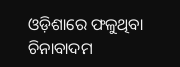ଓଡ଼ିଶାରେ ଫଳୁଥିବା ଚିନାବାଦମ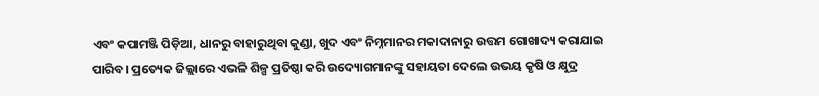ଏବଂ କପାମଞ୍ଜି ପିଡ଼ିଆ, ଧାନରୁ ବାହାରୁଥିବା କୁଣ୍ଡା, ଖୁଦ ଏବଂ ନିମ୍ନମାନର ମକାଦାନାରୁ ଉତ୍ତମ ଗୋଖାଦ୍ୟ କରାଯାଇ ପାରିବ। ପ୍ରତ୍ୟେକ ଜିଲ୍ଲାରେ ଏଭଳି ଶିଳ୍ପ ପ୍ରତିଷ୍ଠା କରି ଉଦ୍ୟୋଗମାନଙ୍କୁ ସହାୟତା ଦେଲେ ଉଭୟ କୃଷି ଓ କ୍ଷୁଦ୍ର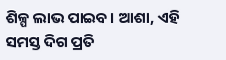ଶିଳ୍ପ ଲାଭ ପାଇବ। ଆଶା, ଏହି ସମସ୍ତ ଦିଗ ପ୍ରତି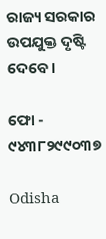ରାଜ୍ୟ ସରକାର ଉପଯୁକ୍ତ ଦୃଷ୍ଟି ଦେବେ।

ଫୋ - ୯୪୩୮୨୯୯୦୩୭

Odisha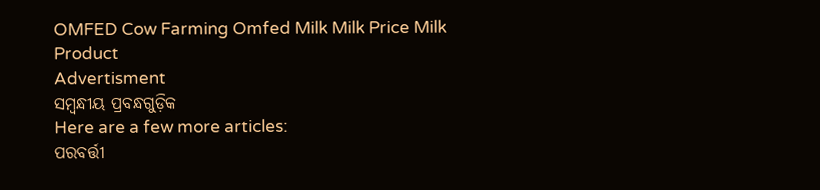OMFED Cow Farming Omfed Milk Milk Price Milk Product
Advertisment
ସମ୍ବନ୍ଧୀୟ ପ୍ରବନ୍ଧଗୁଡ଼ିକ
Here are a few more articles:
ପରବର୍ତ୍ତୀ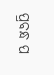ପ୍ରବନ୍ଧ ପ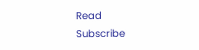Read
Subscribe